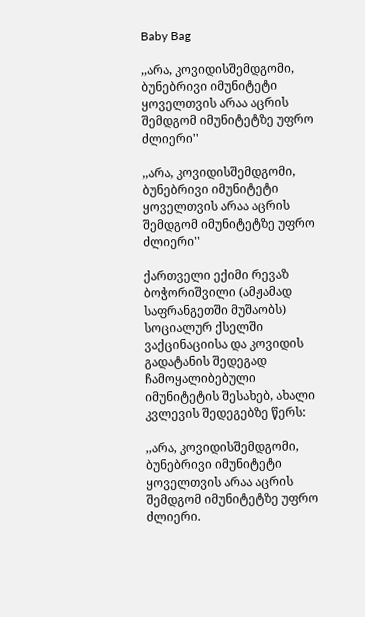Baby Bag

,,არა, კოვიდისშემდგომი, ბუნებრივი იმუნიტეტი ყოველთვის არაა აცრის შემდგომ იმუნიტეტზე უფრო ძლიერი''

,,არა, კოვიდისშემდგომი, ბუნებრივი იმუნიტეტი ყოველთვის არაა აცრის შემდგომ იმუნიტეტზე უფრო ძლიერი''

ქართველი ექიმი რევაზ ბოჭორიშვილი (ამჟამად საფრანგეთში მუშაობს) სოციალურ ქსელში ვაქცინაციისა და კოვიდის გადატანის შედეგად ჩამოყალიბებული იმუნიტეტის შესახებ, ახალი კვლევის შედეგებზე წერს:

,,არა, კოვიდისშემდგომი, ბუნებრივი იმუნიტეტი ყოველთვის არაა აცრის შემდგომ იმუნიტეტზე უფრო ძლიერი.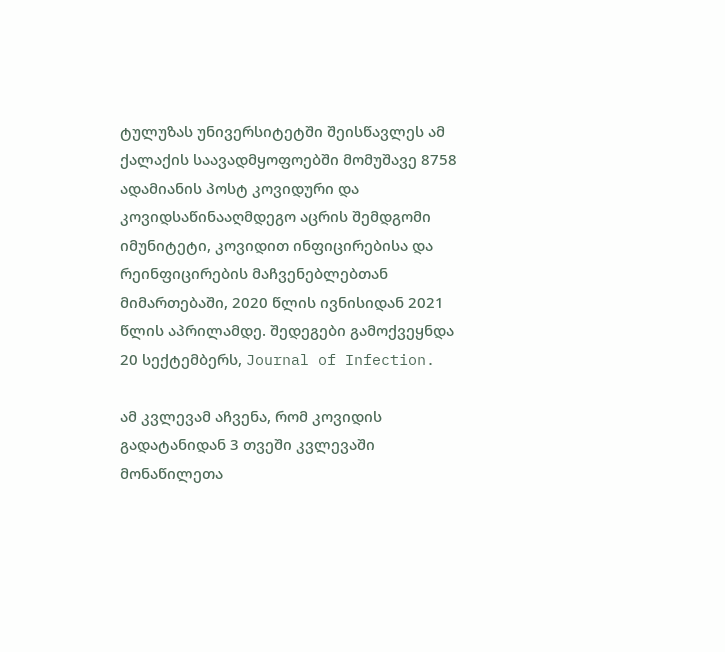ტულუზას უნივერსიტეტში შეისწავლეს ამ ქალაქის საავადმყოფოებში მომუშავე 8758 ადამიანის პოსტ კოვიდური და კოვიდსაწინააღმდეგო აცრის შემდგომი იმუნიტეტი, კოვიდით ინფიცირებისა და რეინფიცირების მაჩვენებლებთან მიმართებაში, 2020 წლის ივნისიდან 2021 წლის აპრილამდე. შედეგები გამოქვეყნდა 20 სექტემბერს, Journal of Infection.

ამ კვლევამ აჩვენა, რომ კოვიდის გადატანიდან 3 თვეში კვლევაში მონაწილეთა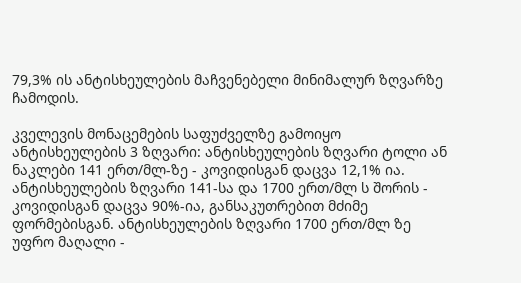79,3% ის ანტისხეულების მაჩვენებელი მინიმალურ ზღვარზე ჩამოდის.

კველევის მონაცემების საფუძველზე გამოიყო ანტისხეულების 3 ზღვარი: ანტისხეულების ზღვარი ტოლი ან ნაკლები 141 ერთ/მლ-ზე - კოვიდისგან დაცვა 12,1% ია. ანტისხეულების ზღვარი 141-სა და 1700 ერთ/მლ ს შორის - კოვიდისგან დაცვა 90%-ია, განსაკუთრებით მძიმე ფორმებისგან. ანტისხეულების ზღვარი 1700 ერთ/მლ ზე უფრო მაღალი -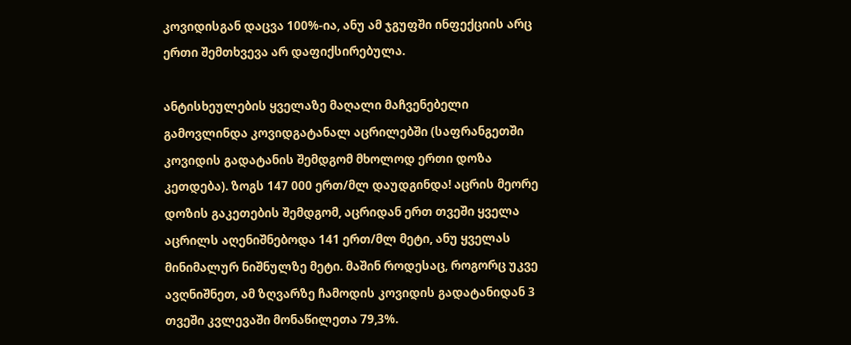კოვიდისგან დაცვა 100%-ია, ანუ ამ ჯგუფში ინფექციის არც ერთი შემთხვევა არ დაფიქსირებულა.

ანტისხეულების ყველაზე მაღალი მაჩვენებელი გამოვლინდა კოვიდგატანალ აცრილებში (საფრანგეთში კოვიდის გადატანის შემდგომ მხოლოდ ერთი დოზა კეთდება). ზოგს 147 000 ერთ/მლ დაუდგინდა! აცრის მეორე დოზის გაკეთების შემდგომ, აცრიდან ერთ თვეში ყველა აცრილს აღენიშნებოდა 141 ერთ/მლ მეტი, ანუ ყველას მინიმალურ ნიშნულზე მეტი. მაშინ როდესაც, როგორც უკვე ავღნიშნეთ, ამ ზღვარზე ჩამოდის კოვიდის გადატანიდან 3 თვეში კვლევაში მონაწილეთა 79,3%.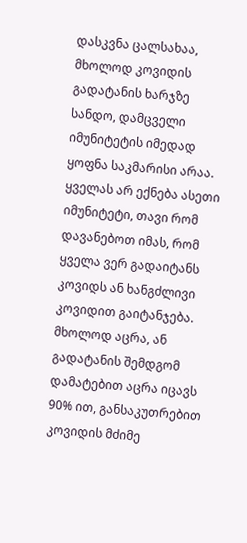დასკვნა ცალსახაა, მხოლოდ კოვიდის გადატანის ხარჯზე სანდო, დამცველი იმუნიტეტის იმედად ყოფნა საკმარისი არაა. ყველას არ ექნება ასეთი იმუნიტეტი, თავი რომ დავანებოთ იმას, რომ ყველა ვერ გადაიტანს კოვიდს ან ხანგძლივი კოვიდით გაიტანჯება. მხოლოდ აცრა, ან გადატანის შემდგომ დამატებით აცრა იცავს 90% ით, განსაკუთრებით კოვიდის მძიმე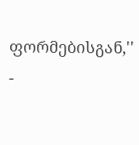ფორმებისგან,'' -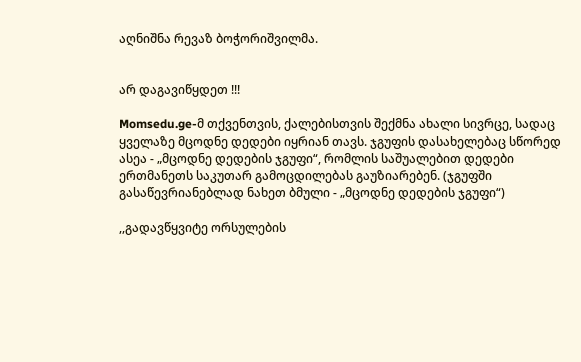აღნიშნა რევაზ ბოჭორიშვილმა.


არ დაგავიწყდეთ !!!

Momsedu.ge-მ თქვენთვის, ქალებისთვის შექმნა ახალი სივრცე, სადაც ყველაზე მცოდნე დედები იყრიან თავს. ჯგუფის დასახელებაც სწორედ ასეა - „მცოდნე დედების ჯგუფი“, რომლის საშუალებით დედები ერთმანეთს საკუთარ გამოცდილებას გაუზიარებენ. (ჯგუფში გასაწევრიანებლად ნახეთ ბმული - „მცოდნე დედების ჯგუფი“)

,,გადავწყვიტე ორსულების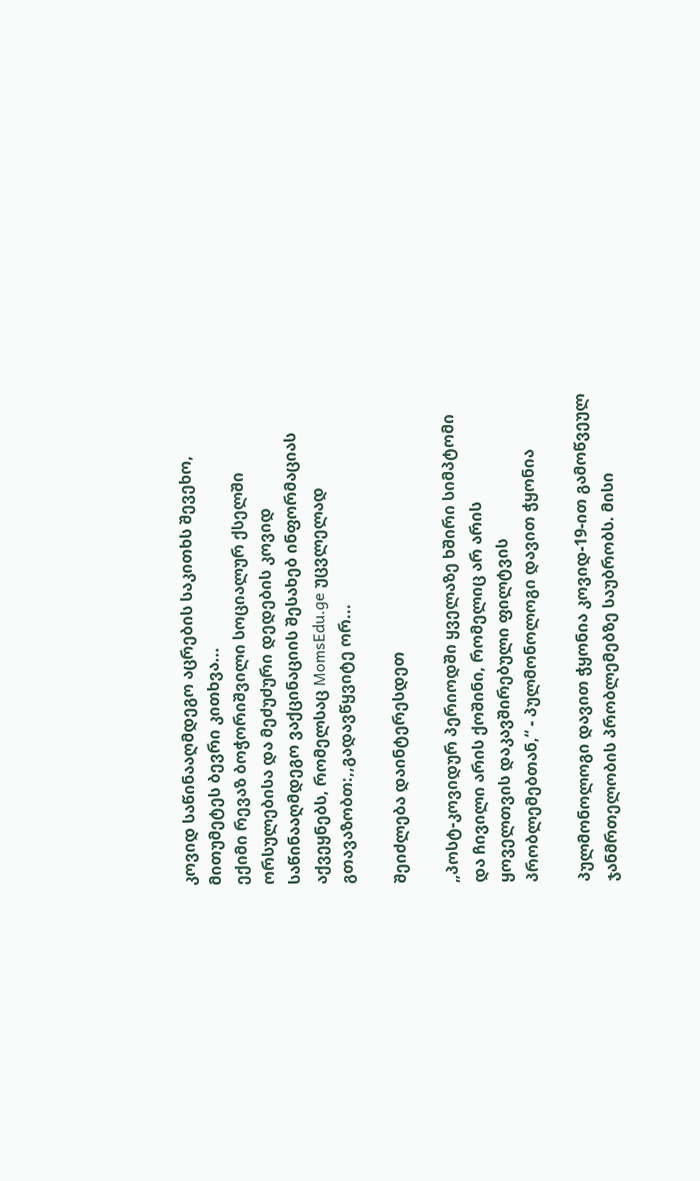კოვიდ საწინააღმდეგო აცრების საკითხს შევეხო, მითუმეტეს ბევრი კითხვა...
ექიმი რევაზ ბოჭორიშვილი სოციალურ ქსელში ორსულებისა და მეძუძური დედების კოვიდ საწინააღმდეგო ვაქცინაციის შესახებ ინფორმაციას აქვეყნებს, რომელსაც MomsEdu.ge უცვლელად გთავაზობთ:,,გადავწყვიტე ორ...

შეიძლება დაინტერესდეთ

„პოსტ-კოვიდურ პერიოდში ყველაზე ხშირი სიმპტომი და ჩივილი არის ქოშინი, რომელიც არ არის ყოველთვის დაკავშირებული ფილტვის პრობლემებთან,“ - პულმონოლოგი დავით ჭყონია

პულმონოლოგი დავით ჭყონია კოვიდ-19-ით გამოწვეულ ჯანმრთელობის პრობლემებზე საუბრობს. მისი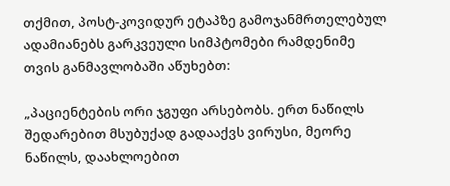თქმით, პოსტ-კოვიდურ ეტაპზე გამოჯანმრთელებულ ადამიანებს გარკვეული სიმპტომები რამდენიმე თვის განმავლობაში აწუხებთ:

„პაციენტების ორი ჯგუფი არსებობს. ერთ ნაწილს შედარებით მსუბუქად გადააქვს ვირუსი, მეორე ნაწილს, დაახლოებით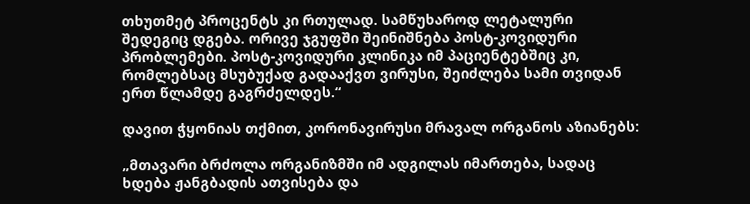თხუთმეტ პროცენტს კი რთულად. სამწუხაროდ ლეტალური შედეგიც დგება. ორივე ჯგუფში შეინიშნება პოსტ-კოვიდური პრობლემები. პოსტ-კოვიდური კლინიკა იმ პაციენტებშიც კი, რომლებსაც მსუბუქად გადააქვთ ვირუსი, შეიძლება სამი თვიდან ერთ წლამდე გაგრძელდეს.“

დავით ჭყონიას თქმით, კორონავირუსი მრავალ ორგანოს აზიანებს:

„მთავარი ბრძოლა ორგანიზმში იმ ადგილას იმართება, სადაც ხდება ჟანგბადის ათვისება და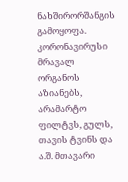ნახშირორშანგის გამოყოფა. კორონავირუსი მრავალ ორგანოს აზიანებს, არამარტო ფილტვს, გულს, თავის ტვინს და ა.შ. მთავარი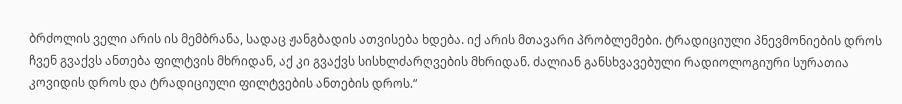ბრძოლის ველი არის ის მემბრანა, სადაც ჟანგბადის ათვისება ხდება. იქ არის მთავარი პრობლემები. ტრადიციული პნევმონიების დროს ჩვენ გვაქვს ანთება ფილტვის მხრიდან, აქ კი გვაქვს სისხლძარღვების მხრიდან. ძალიან განსხვავებული რადიოლოგიური სურათია კოვიდის დროს და ტრადიციული ფილტვების ანთების დროს.“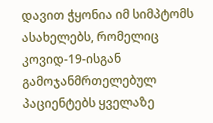დავით ჭყონია იმ სიმპტომს ასახელებს, რომელიც კოვიდ-19-ისგან გამოჯანმრთელებულ პაციენტებს ყველაზე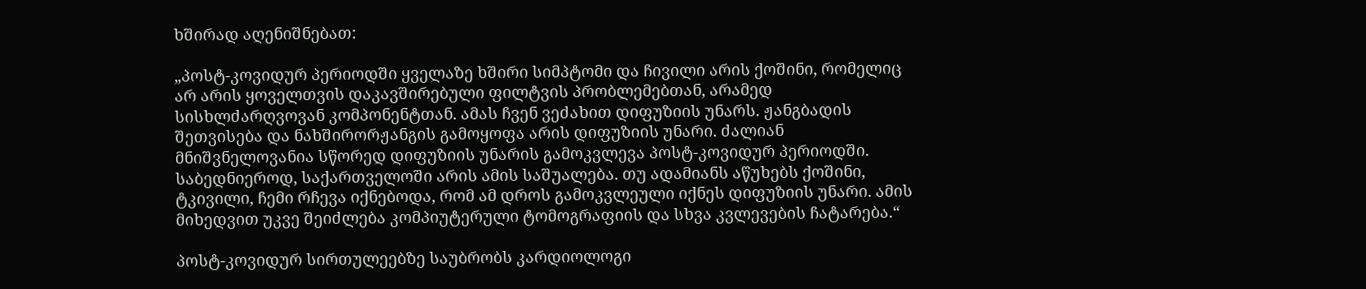ხშირად აღენიშნებათ:

„პოსტ-კოვიდურ პერიოდში ყველაზე ხშირი სიმპტომი და ჩივილი არის ქოშინი, რომელიც არ არის ყოველთვის დაკავშირებული ფილტვის პრობლემებთან, არამედ სისხლძარღვოვან კომპონენტთან. ამას ჩვენ ვეძახით დიფუზიის უნარს. ჟანგბადის შეთვისება და ნახშირორჟანგის გამოყოფა არის დიფუზიის უნარი. ძალიან მნიშვნელოვანია სწორედ დიფუზიის უნარის გამოკვლევა პოსტ-კოვიდურ პერიოდში. საბედნიეროდ, საქართველოში არის ამის საშუალება. თუ ადამიანს აწუხებს ქოშინი, ტკივილი, ჩემი რჩევა იქნებოდა, რომ ამ დროს გამოკვლეული იქნეს დიფუზიის უნარი. ამის მიხედვით უკვე შეიძლება კომპიუტერული ტომოგრაფიის და სხვა კვლევების ჩატარება.“

პოსტ-კოვიდურ სირთულეებზე საუბრობს კარდიოლოგი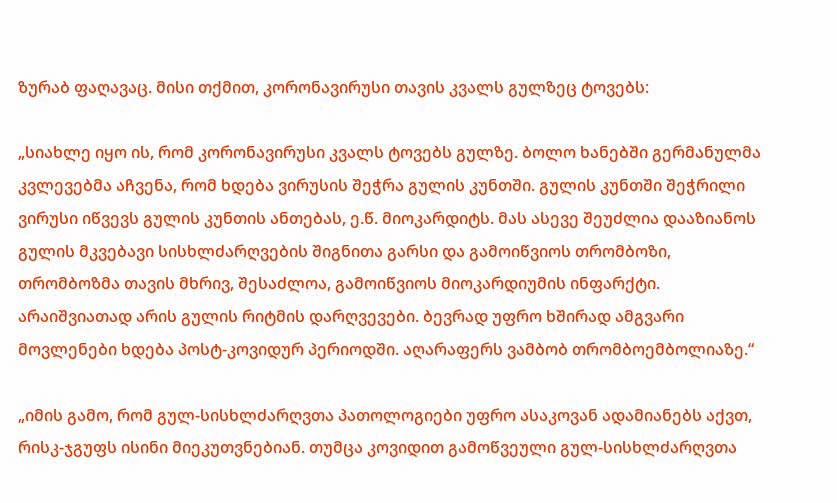ზურაბ ფაღავაც. მისი თქმით, კორონავირუსი თავის კვალს გულზეც ტოვებს:

„სიახლე იყო ის, რომ კორონავირუსი კვალს ტოვებს გულზე. ბოლო ხანებში გერმანულმა კვლევებმა აჩვენა, რომ ხდება ვირუსის შეჭრა გულის კუნთში. გულის კუნთში შეჭრილი ვირუსი იწვევს გულის კუნთის ანთებას, ე.წ. მიოკარდიტს. მას ასევე შეუძლია დააზიანოს გულის მკვებავი სისხლძარღვების შიგნითა გარსი და გამოიწვიოს თრომბოზი, თრომბოზმა თავის მხრივ, შესაძლოა, გამოიწვიოს მიოკარდიუმის ინფარქტი. არაიშვიათად არის გულის რიტმის დარღვევები. ბევრად უფრო ხშირად ამგვარი მოვლენები ხდება პოსტ-კოვიდურ პერიოდში. აღარაფერს ვამბობ თრომბოემბოლიაზე.“

„იმის გამო, რომ გულ-სისხლძარღვთა პათოლოგიები უფრო ასაკოვან ადამიანებს აქვთ, რისკ-ჯგუფს ისინი მიეკუთვნებიან. თუმცა კოვიდით გამოწვეული გულ-სისხლძარღვთა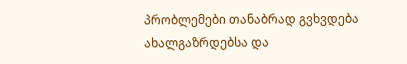პრობლემები თანაბრად გვხვდება ახალგაზრდებსა და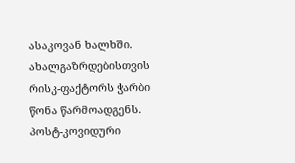ასაკოვან ხალხში. ახალგაზრდებისთვის რისკ-ფაქტორს ჭარბი წონა წარმოადგენს. პოსტ-კოვიდური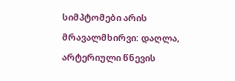სიმპტომები არის მრავალმხირვი: დაღლა, არტერიული წნევის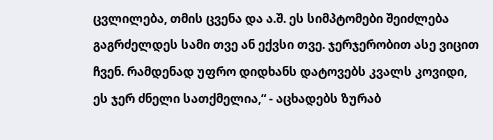ცვლილება, თმის ცვენა და ა.შ. ეს სიმპტომები შეიძლება გაგრძელდეს სამი თვე ან ექვსი თვე. ჯერჯერობით ასე ვიცით ჩვენ. რამდენად უფრო დიდხანს დატოვებს კვალს კოვიდი, ეს ჯერ ძნელი სათქმელია,“ - აცხადებს ზურაბ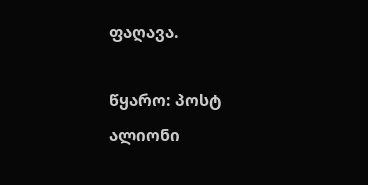ფაღავა.

წყარო: პოსტ ალიონი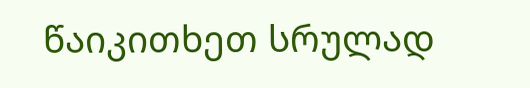წაიკითხეთ სრულად